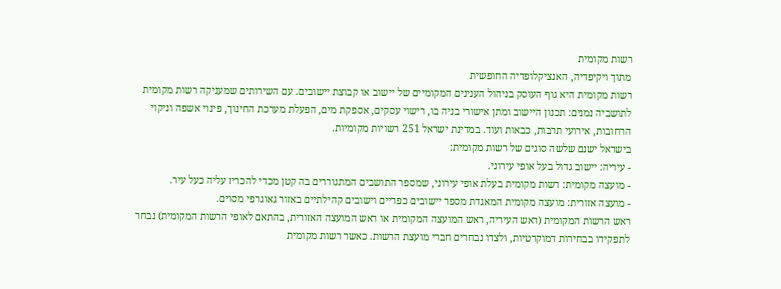רשות מקומית
מתוך ויקיפדיה, האנציקלופדיה החופשית
רשות מקומית היא גוף העוסק בניהול הענינים המקומיים של יישוב או קבוצת יישובים. עם השירותים שמעניקה רשות מקומית לתושביה נמנים: תכנון היישוב ומתן אישורי בניה בו, רישוי עסקים, אספקת מים, הפעלת מערכת החינוך, פינוי אשפה וניקוי הרחובות, אירועי תרבות, כבאות ועוד. במדינת ישראל 251 רשויות מקומיות.
בישראל ישנם שלשה סוגים של רשות מקומית:
- עיריה: יישוב גדול בעל אופי עירוני.
- מועצה מקומית: רשות מקומית בעלת אופי עירוני, שמספר התושבים המתגוררים בה קטן מכדי להכריז עליה כעל עיר.
- מועצה אזורית: מועצה מקומית המאגדת מספר יישובים כפריים וישובים קהילתיים באזור גאוגרפי מסוים.
ראש הרשות המקומית (ראש העיריה, ראש המועצה המקומית או ראש המועצה האזורית, בהתאם לאופי הרשות המקומית) נבחר לתפקידו בבחירות דמוקרטיות, ולצדו נבחרים חברי מועצת הרשות. כאשר רשות מקומית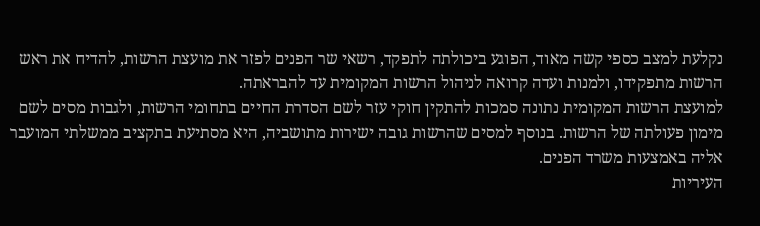נקלעת למצב כספי קשה מאוד, הפוגע ביכולתה לתפקד, רשאי שר הפנים לפזר את מועצת הרשות, להדיח את ראש הרשות מתפקידו, ולמנות ועדה קרואה לניהול הרשות המקומית עד להבראתה.
למועצת הרשות המקומית נתונה סמכות להתקין חוקי עזר לשם הסדרת החיים בתחומי הרשות, ולגבות מסים לשם מימון פעולתה של הרשות. בנוסף למסים שהרשות גובה ישירות מתושביה, היא מסתיעת בתקציב ממשלתי המועבר אליה באמצעות משרד הפנים.
העיריות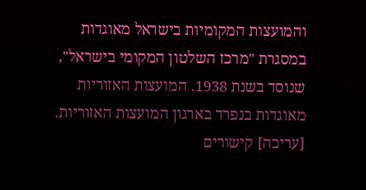והמועצות המקומיות בישראל מאוגדות במסגרת "מרכז השלטון המקומי בישראל", שנוסד בשנת 1938. המועצות האזוריות מאוגדות בנפרד בארגון המועצות האזוריות.
[עריכה] קישורים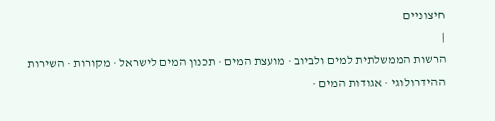חיצוניים
|
הרשות הממשלתית למים ולביוב · מועצת המים · תכנון המים לישראל · מקורות · השירות ההידרולוגי · אגודות המים ·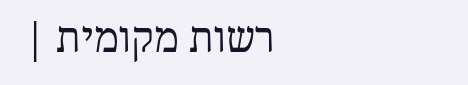רשות מקומית |